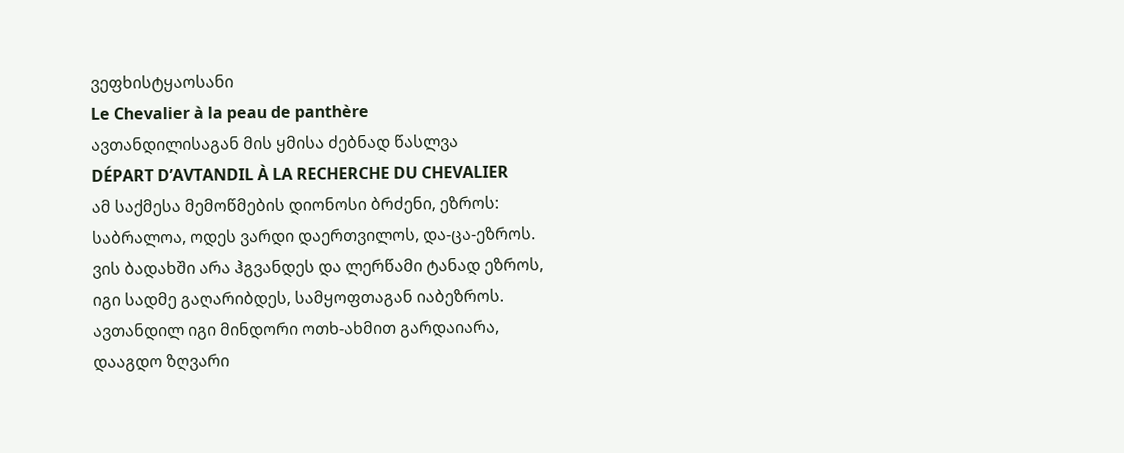ვეფხისტყაოსანი
Le Chevalier à la peau de panthère
ავთანდილისაგან მის ყმისა ძებნად წასლვა
DÉPART D’AVTANDIL À LA RECHERCHE DU CHEVALIER
ამ საქმესა მემოწმების დიონოსი ბრძენი, ეზროს:
საბრალოა, ოდეს ვარდი დაერთვილოს, და-ცა-ეზროს.
ვის ბადახში არა ჰგვანდეს და ლერწამი ტანად ეზროს,
იგი სადმე გაღარიბდეს, სამყოფთაგან იაბეზროს.
ავთანდილ იგი მინდორი ოთხ-ახმით გარდაიარა,
დააგდო ზღვარი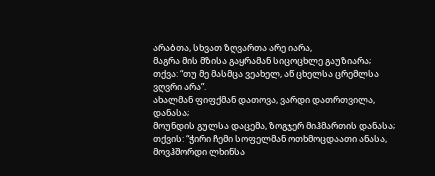არაბთა, სხვათ ზღვართა არე იარა,
მაგრა მის მზისა გაყრამან სიცოცხლე გაუზიარა;
თქვა: “თუ მე მასმცა ვეახელ, აწ ცხელსა ცრემლსა ვღვრი არა”.
ახალმან ფიფქმან დათოვა, ვარდი დათრთვილა, დანასა;
მოუნდის გულსა დაცემა, ზოგჯერ მიჰმართის დანასა;
თქვის: “ჭირი ჩემი სოფელმან ოთხმოცდაათი ანასა,
მოვჰშორდი ლხინსა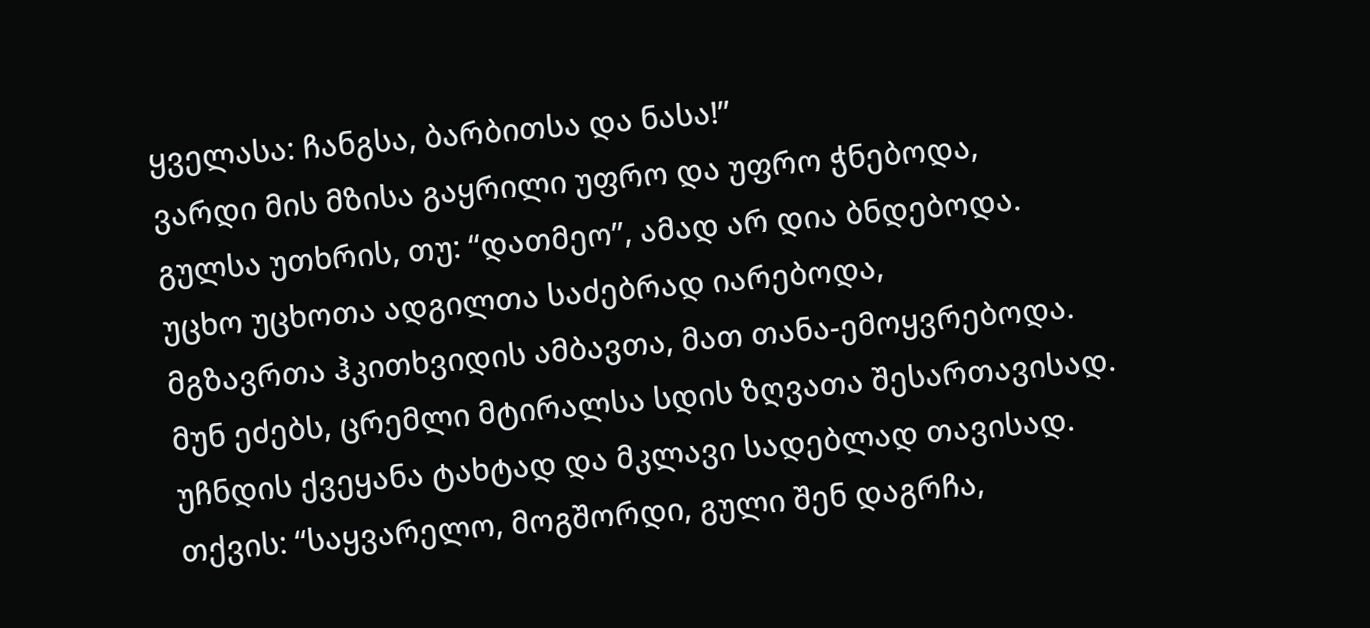ყველასა: ჩანგსა, ბარბითსა და ნასა!”
ვარდი მის მზისა გაყრილი უფრო და უფრო ჭნებოდა,
გულსა უთხრის, თუ: “დათმეო”, ამად არ დია ბნდებოდა.
უცხო უცხოთა ადგილთა საძებრად იარებოდა,
მგზავრთა ჰკითხვიდის ამბავთა, მათ თანა-ემოყვრებოდა.
მუნ ეძებს, ცრემლი მტირალსა სდის ზღვათა შესართავისად.
უჩნდის ქვეყანა ტახტად და მკლავი სადებლად თავისად.
თქვის: “საყვარელო, მოგშორდი, გული შენ დაგრჩა,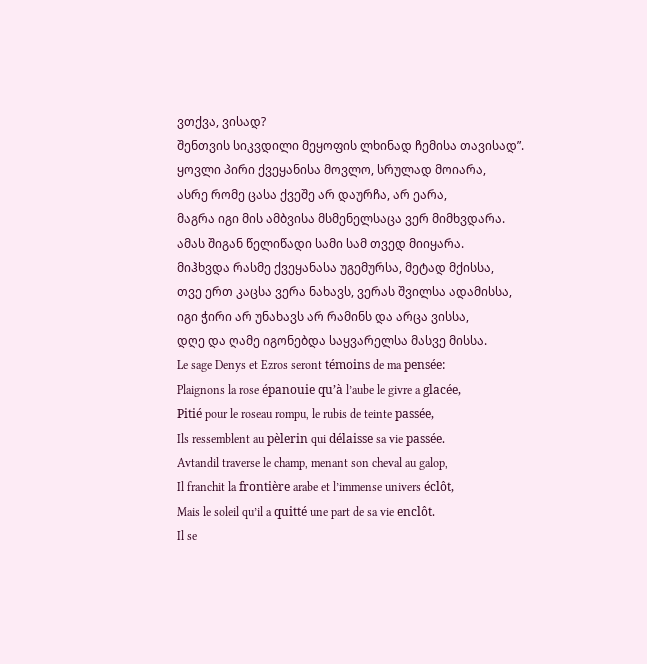ვთქვა, ვისად?
შენთვის სიკვდილი მეყოფის ლხინად ჩემისა თავისად”.
ყოვლი პირი ქვეყანისა მოვლო, სრულად მოიარა,
ასრე რომე ცასა ქვეშე არ დაურჩა, არ ეარა,
მაგრა იგი მის ამბვისა მსმენელსაცა ვერ მიმხვდარა.
ამას შიგან წელიწადი სამი სამ თვედ მიიყარა.
მიჰხვდა რასმე ქვეყანასა უგემურსა, მეტად მქისსა,
თვე ერთ კაცსა ვერა ნახავს, ვერას შვილსა ადამისსა,
იგი ჭირი არ უნახავს არ რამინს და არცა ვისსა,
დღე და ღამე იგონებდა საყვარელსა მასვე მისსა.
Le sage Denys et Ezros seront témoins de ma pensée:
Plaignons la rose épanouie qu’à l’aube le givre a glacée,
Pitié pour le roseau rompu, le rubis de teinte passée,
Ils ressemblent au pèlerin qui délaisse sa vie passée.
Avtandil traverse le champ, menant son cheval au galop,
Il franchit la frontière arabe et l’immense univers éclôt,
Mais le soleil qu’il a quitté une part de sa vie enclôt.
Il se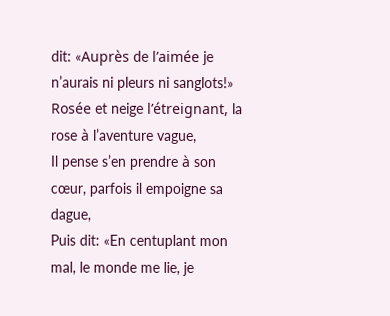dit: «Auprès de l’aimée je n’aurais ni pleurs ni sanglots!»
Rosée et neige l’étreignant, la rose à l’aventure vague,
Il pense s’en prendre à son cœur, parfois il empoigne sa dague,
Puis dit: «En centuplant mon mal, le monde me lie, je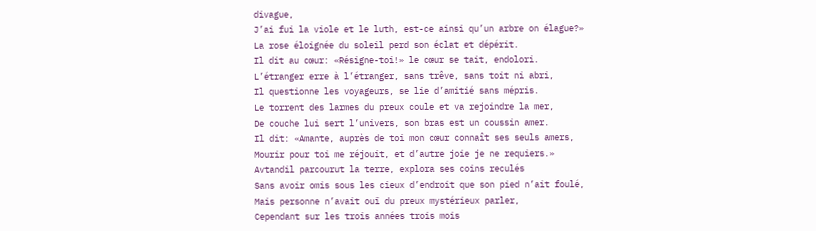divague,
J’ai fui la viole et le luth, est-ce ainsi qu’un arbre on élague?»
La rose éloignée du soleil perd son éclat et dépérit.
Il dit au cœur: «Résigne-toi!» le cœur se tait, endolori.
L’étranger erre à l’étranger, sans trêve, sans toit ni abri,
Il questionne les voyageurs, se lie d’amitié sans mépris.
Le torrent des larmes du preux coule et va rejoindre la mer,
De couche lui sert l’univers, son bras est un coussin amer.
Il dit: «Amante, auprès de toi mon cœur connaît ses seuls amers,
Mourir pour toi me réjouit, et d’autre joie je ne requiers.»
Avtandil parcourut la terre, explora ses coins reculés
Sans avoir omis sous les cieux d’endroit que son pied n’ait foulé,
Mais personne n’avait ouï du preux mystérieux parler,
Cependant sur les trois années trois mois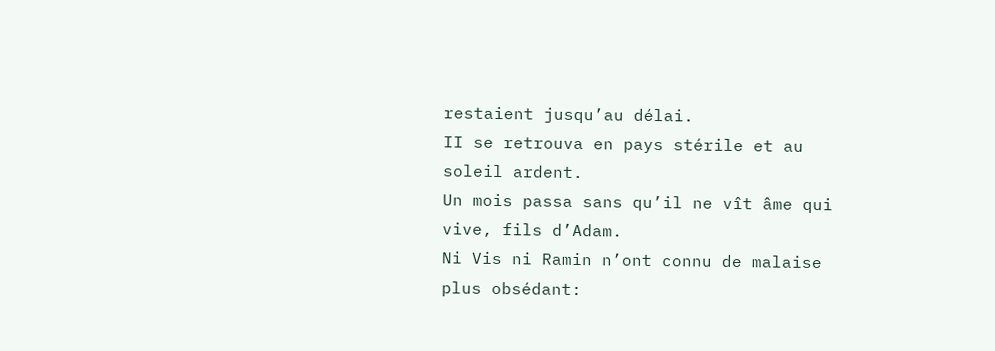restaient jusqu’au délai.
II se retrouva en pays stérile et au soleil ardent.
Un mois passa sans qu’il ne vît âme qui vive, fils d’Adam.
Ni Vis ni Ramin n’ont connu de malaise plus obsédant: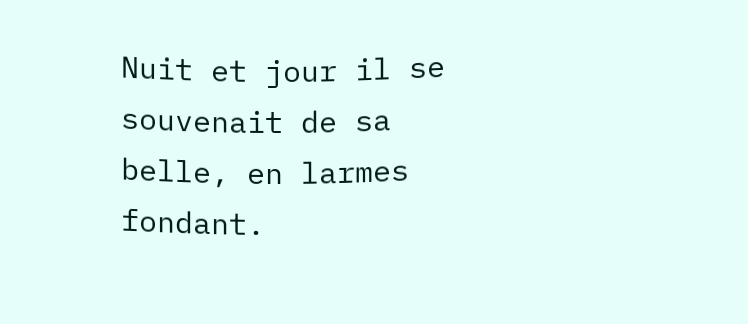Nuit et jour il se souvenait de sa belle, en larmes fondant.